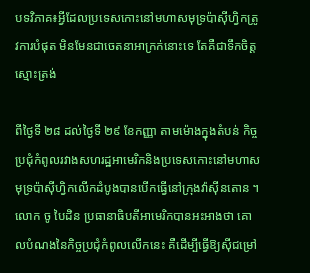បទវិភាគ៖អ្វីដែលប្រទេសកោះនៅមហាសមុទ្រប៉ាស៊ីហ្វិកត្រូវការបំផុត មិនមែនជាចេតនាអាក្រក់នោះទេ តែគឺជាទឹកចិត្តស្មោះត្រង់

ពីថ្ងៃទី ២៨ ដល់ថ្ងៃទី ២៩ ខែកញ្ញា តាមម៉ោងក្នុងតំបន់ កិច្ចប្រជុំកំពូលរវាងសហរដ្ឋអាមេរិកនិងប្រទេសកោះនៅមហាសមុទ្រប៉ាស៊ីហ្វិកលើកដំបូងបានបើកធ្វើនៅក្រុងវ៉ាស៊ីនតោន ។ លោក ចូ បៃដិន ប្រធានាធិបតីអាមេរិកបានអះអាងថា គោលបំណងនៃកិច្ចប្រជុំកំពូលលើកនេះ គឺដើម្បីធ្វើឱ្យស៊ីជម្រៅ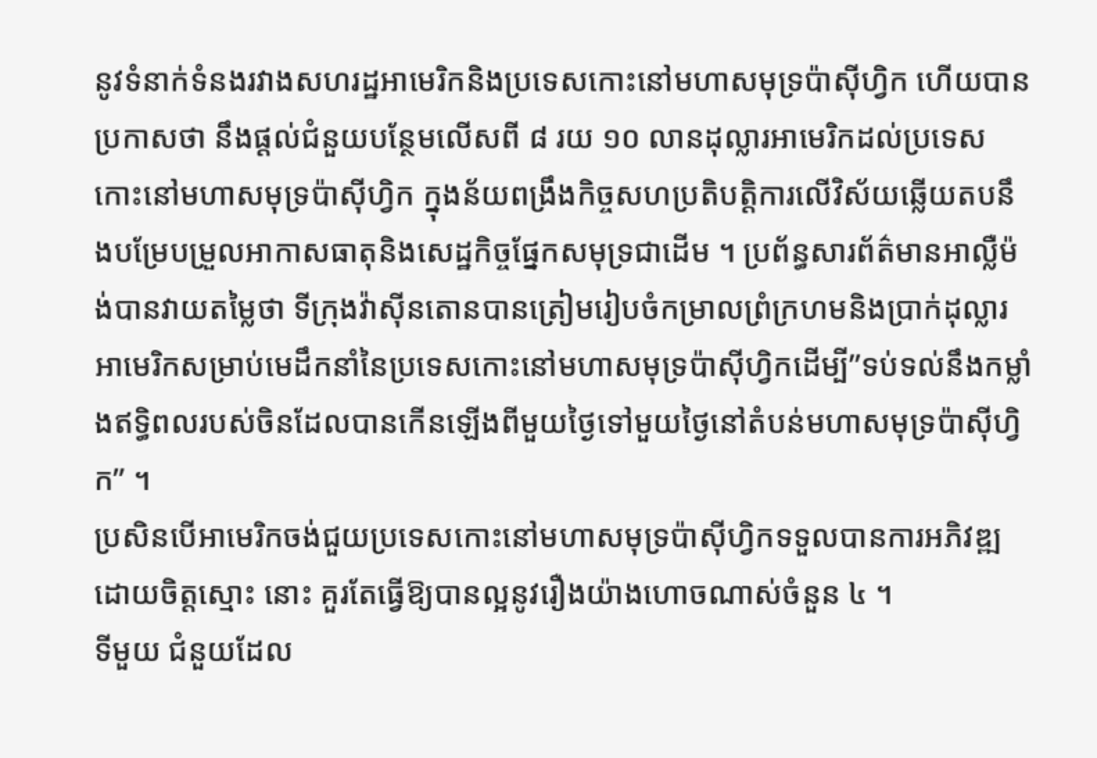នូវទំនាក់ទំនងរវាងសហរដ្ឋអាមេរិកនិងប្រទេសកោះនៅមហាសមុទ្រប៉ាស៊ីហ្វិក ហើយបានប្រកាសថា នឹងផ្តល់ជំនួយបន្ថែមលើសពី ៨ រយ ១០ លានដុល្លារអាមេរិកដល់ប្រទេសកោះនៅមហាសមុទ្រប៉ាស៊ីហ្វិក ក្នុងន័យពង្រឹងកិច្ចសហប្រតិបត្តិការលើវិស័យឆ្លើយតបនឹងបម្រែបម្រួលអាកាសធាតុនិងសេដ្ឋកិច្ចផ្នែកសមុទ្រជាដើម ។ ប្រព័ន្ធសារព័ត៌មានអាល្លឺម៉ង់បានវាយតម្លៃថា ទីក្រុងវ៉ាស៊ីនតោនបានត្រៀមរៀបចំកម្រាលព្រំក្រហមនិងប្រាក់ដុល្លារអាមេរិកសម្រាប់មេដឹកនាំនៃប្រទេសកោះនៅមហាសមុទ្រប៉ាស៊ីហ្វិកដើម្បី”ទប់ទល់នឹងកម្លាំងឥទ្ធិពលរបស់ចិនដែលបានកើនឡើងពីមួយថ្ងៃទៅមួយថ្ងៃនៅតំបន់មហាសមុទ្រប៉ាស៊ីហ្វិក” ។
ប្រសិនបើអាមេរិកចង់ជួយប្រទេសកោះនៅមហាសមុទ្រប៉ាស៊ីហ្វិកទទួលបានការអភិវឌ្ឍដោយចិត្តស្មោះ នោះ គួរតែធ្វើឱ្យបានល្អនូវរឿងយ៉ាងហោចណាស់ចំនួន ៤ ។
ទីមួយ ជំនួយដែល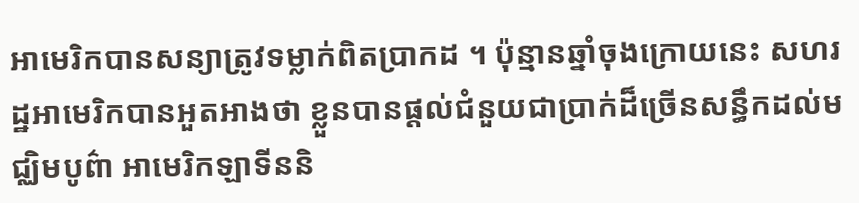អាមេរិកបានសន្យាត្រូវទម្លាក់ពិតប្រាកដ ។ ប៉ុន្មានឆ្នាំចុងក្រោយនេះ សហរដ្ឋអាមេរិកបានអួតអាងថា ខ្លួនបានផ្តល់ជំនួយជាប្រាក់ដ៏ច្រើនសន្ធឹកដល់មជ្ឈិមបូព៌ា អាមេរិកឡាទីននិ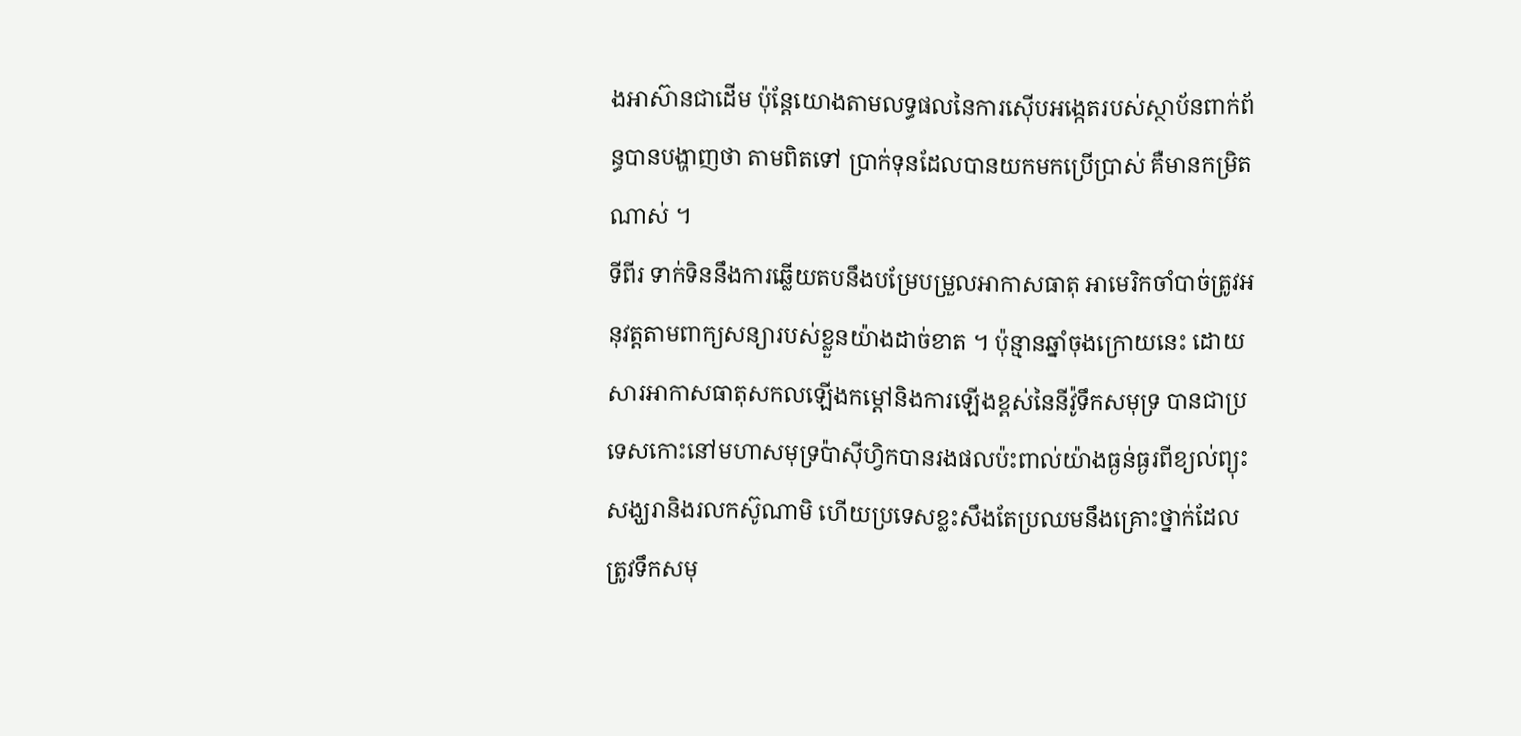ងអាស៊ានជាដើម ប៉ុន្តែយោងតាមលទ្ធផលនៃការស៊ើបអង្កេតរបស់ស្ថាប័នពាក់ព័ន្ធបានបង្ហាញថា តាមពិតទៅ បា្រក់ទុនដែលបានយកមកប្រើប្រាស់ គឺមានកម្រិតណាស់ ។
ទីពីរ ទាក់ទិននឹងការឆ្លើយតបនឹងបម្រែបម្រួលអាកាសធាតុ អាមេរិកចាំបាច់ត្រូវអនុវត្តតាមពាក្យសន្យារបស់ខ្លួនយ៉ាងដាច់ខាត ។ ប៉ុន្មានឆ្នាំចុងក្រោយនេះ ដោយសារអាកាសធាតុសកលឡើងកម្តៅនិងការឡើងខ្ពស់នៃនីវ៉ូទឹកសមុទ្រ បានជាប្រទេសកោះនៅមហាសមុទ្រប៉ាស៊ីហ្វិកបានរងផលប៉ះពាល់យ៉ាងធ្ងន់ធ្ងរពីខ្យល់ព្យុះសង្ឃរានិងរលកស៊ូណាមិ ហើយប្រទេសខ្លះសឹងតែប្រឈមនឹងគ្រោះថ្នាក់ដែលត្រូវទឹកសមុ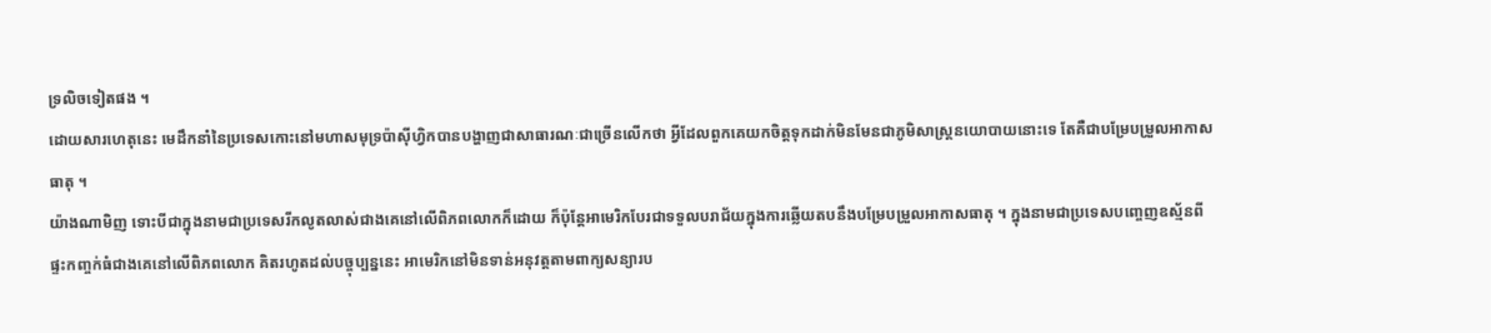ទ្រលិចទៀតផង ។
ដោយសារហេតុនេះ មេដឹកនាំនៃប្រទេសកោះនៅមហាសមុទ្រប៉ាស៊ីហ្វិកបានបង្ហាញជាសាធារណៈជាច្រើនលើកថា អ្វីដែលពួកគេយកចិត្តទុកដាក់មិនមែនជាភូមិសាស្ត្រនយោបាយនោះទេ តែគឺជាបម្រែបម្រួលអាកាសធាតុ ។
យ៉ាងណាមិញ ទោះបីជាក្នុងនាមជាប្រទេសរីកលូតលាស់ជាងគេនៅលើពិភពលោកក៏ដោយ ក៏ប៉ុន្តែអាមេរិកបែរជាទទួលបរាជ័យក្នុងការឆ្លើយតបនឹងបម្រែបម្រួលអាកាសធាតុ ។ ក្នុងនាមជាប្រទេសបញ្ចេញឧស្ម័នពីផ្ទះកញ្ចក់ធំជាងគេនៅលើពិភពលោក គិតរហូតដល់បច្ចុប្បន្ននេះ អាមេរិកនៅមិនទាន់អនុវត្តតាមពាក្យសន្យារប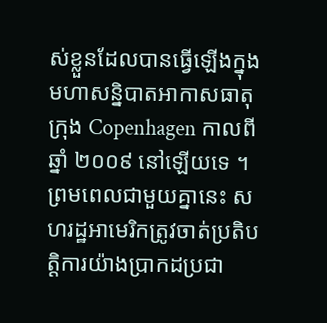ស់ខ្លួនដែលបានធ្វើឡើងក្នុងមហាសន្និបាតអាកាសធាតុក្រុង Copenhagen កាលពីឆ្នាំ ២០០៩ នៅឡើយទេ ។
ព្រមពេលជាមួយគ្នានេះ សហរដ្ឋអាមេរិកត្រូវចាត់ប្រតិបតិ្តការយ៉ាងប្រាកដប្រជា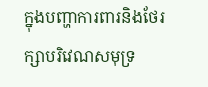ក្នុងបញ្ហាការពារនិងថែរក្សាបរិវេណសមុទ្រ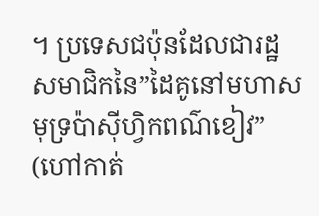។ ប្រទេសជប៉ុនដែលជារដ្ឋសមាជិកនៃ”ដៃគូនៅមហាសមុទ្រប៉ាស៊ីហិ្វកពណ៌ខៀវ” (ហៅកាត់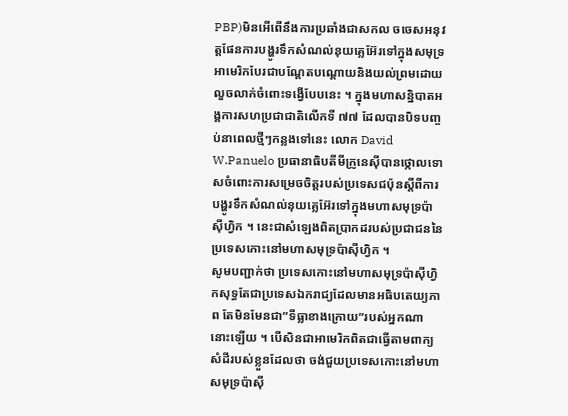PBP)មិនអើពើនឹងការប្រឆាំងជាសកល ចចេសអនុវត្តផែនការបង្ហូរទឹកសំណល់នុយគ្លេអ៊ែរទៅក្នុងសមុទ្រ អាមេរិកបែរជាបណ្តែតបណ្តោយនិងយល់ព្រមដោយលួចលាក់ចំពោះទង្វើបែបនេះ ។ ក្នុងមហាសនិ្នបាតអង្គការសហប្រជាជាតិលើកទី ៧៧ ដែលបានបិទបញ្ចប់នាពេលថ្មីៗកន្លងទៅនេះ លោក David W.Panuelo ប្រធានាធិបតីមីក្រូនេស៊ីបានថ្កោលទោសចំពោះការសម្រេចចិត្តរបស់ប្រទេសជប៉ុនស្តីពីការបង្ហូរទឹកសំណល់នុយគ្លេអ៊ែរទៅក្នុងមហាសមុទ្រប៉ាស៊ីហ្វិក ។ នេះជាសំឡេងពិតប្រាកដរបស់ប្រជាជននៃប្រទេសកោះនៅមហាសមុទ្រប៉ាស៊ីហ្វិក ។
សូមបញ្ជាក់ថា ប្រទេសកោះនៅមហាសមុទ្រប៉ាស៊ីហ្វិកសុទ្ធតែជាប្រទេសឯករាជ្យដែលមានអធិបតេយ្យភាព តែមិនមែនជា”ទីធ្លាខាងក្រោយ”របស់អ្នកណានោះឡើយ ។ បើសិនជាអាមេរិកពិតជាធ្វើតាមពាក្យសំដីរបស់ខ្លួនដែលថា ចង់ជួយប្រទេសកោះនៅមហាសមុទ្រប៉ាស៊ី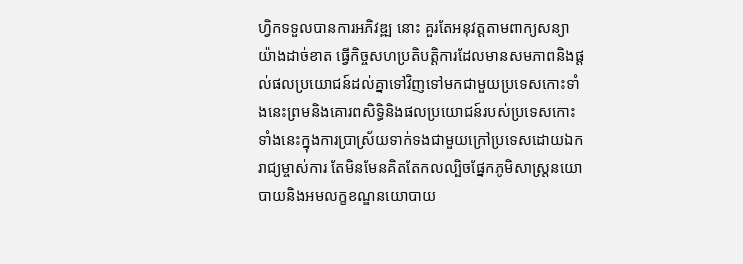ហ្វិកទទួលបានការអភិវឌ្ឍ នោះ គួរតែអនុវត្តតាមពាក្យសន្យាយ៉ាងដាច់ខាត ធ្វើកិច្ចសហប្រតិបតិ្តការដែលមានសមភាពនិងផ្តល់ផលប្រយោជន៍ដល់គ្នាទៅវិញទៅមកជាមួយប្រទេសកោះទាំងនេះព្រមនិងគោរពសិទ្ធិនិងផលប្រយោជន៍របស់ប្រទេសកោះទាំងនេះក្នុងការប្រាស្រ័យទាក់ទងជាមួយក្រៅប្រទេសដោយឯករាជ្យម្ចាស់ការ តែមិនមែនគិតតែកលល្បិចផ្នែកភូមិសាស្ត្រនយោបាយនិងអមលក្ខខណ្ឌនយោបាយ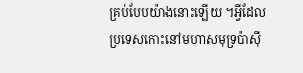គ្រប់បែបយ៉ាងនោះឡើយ ។អ្វីដែលប្រទេសកោះនៅមហាសមុទ្រប៉ាស៊ី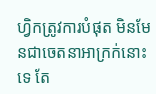ហ្វិកត្រូវការបំផុត មិនមែនជាចេតនាអាក្រក់នោះទេ តែ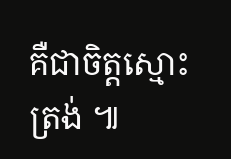គឺជាចិត្តស្មោះត្រង់ ៕